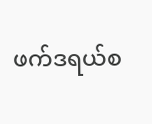ဖက်ဒရယ်စ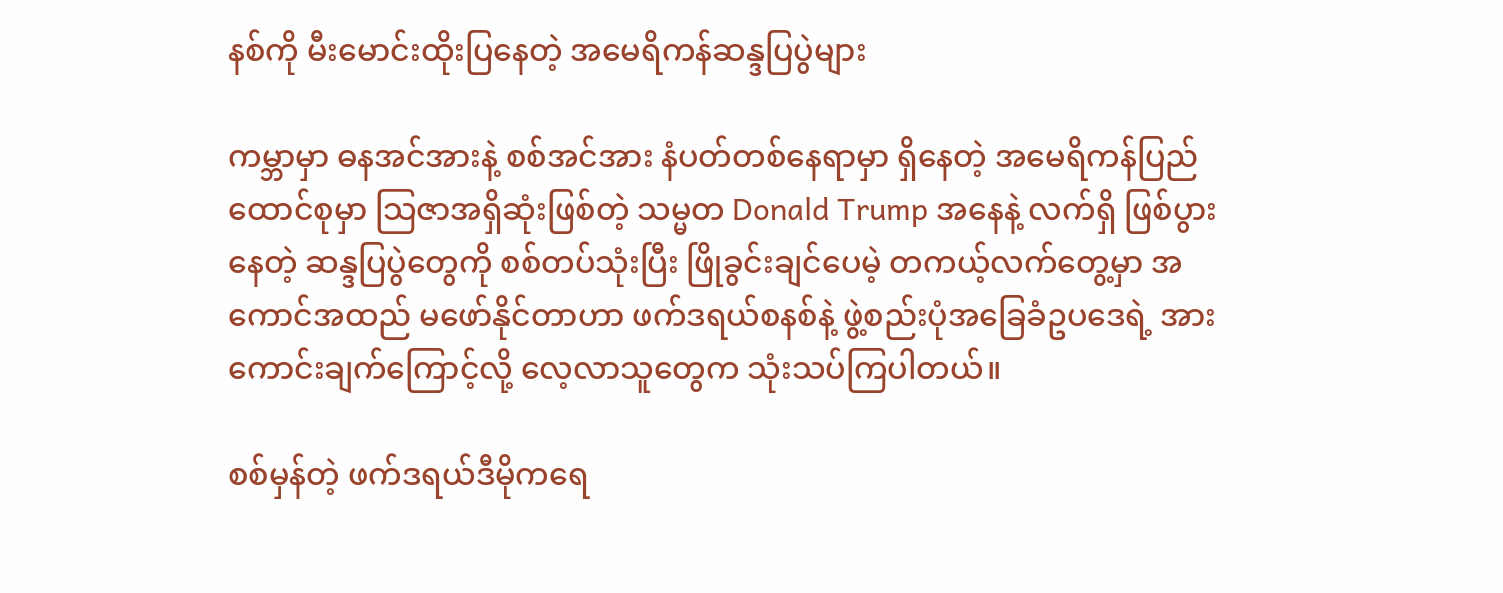နစ်ကို မီးမောင်းထိုးပြနေတဲ့ အမေရိကန်ဆန္ဒပြပွဲများ

ကမ္ဘာမှာ ဓနအင်အားနဲ့ စစ်အင်အား နံပတ်တစ်နေရာမှာ ရှိနေတဲ့ အမေရိကန်ပြည်ထောင်စုမှာ သြဇာအရှိဆုံးဖြစ်တဲ့ သမ္မတ Donald Trump အနေနဲ့ လက်ရှိ ဖြစ်ပွားနေတဲ့ ဆန္ဒပြပွဲတွေကို စစ်တပ်သုံးပြီး ဖြိုခွင်းချင်ပေမဲ့ တကယ့်လက်တွေ့မှာ အကောင်အထည် မဖော်နိုင်တာဟာ ဖက်ဒရယ်စနစ်နဲ့ ဖွဲ့စည်းပုံအခြေခံဥပဒေရဲ့ အားကောင်းချက်ကြောင့်လို့ လေ့လာသူတွေက သုံးသပ်ကြပါတယ်။

စစ်မှန်တဲ့ ဖက်ဒရယ်ဒီမိုကရေ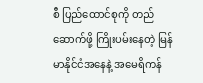စီ ပြည်ထောင်စုကို တည်ဆောက်ဖို့ ကြိုးပမ်းနေတဲ့ မြန်မာနိုင်ငံအနေနဲ့ အမေရိကန်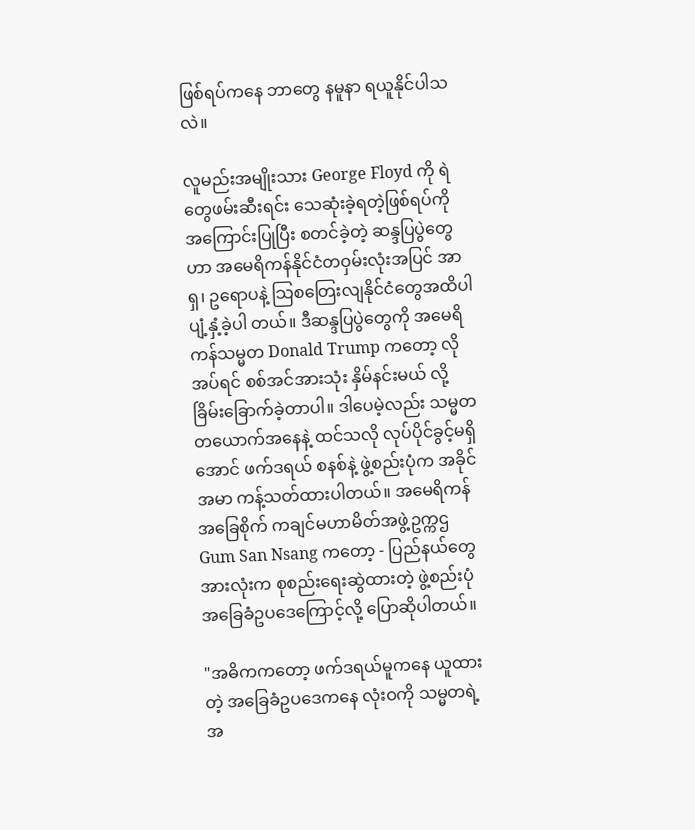ဖြစ်ရပ်ကနေ ဘာတွေ နမူနာ ရယူနိုင်ပါသလဲ။

လူမည်းအမျိုးသား George Floyd ကို ရဲတွေဖမ်းဆီးရင်း သေဆုံးခဲ့ရတဲ့ဖြစ်ရပ်ကို အကြောင်းပြုပြီး စတင်ခဲ့တဲ့ ဆန္ဒပြပွဲတွေဟာ အမေရိကန်နိုင်ငံတဝှမ်းလုံးအပြင် အာရှ၊ ဥရောပနဲ့ သြစတြေးလျနိုင်ငံတွေအထိပါ ပျံ့နှံ့ခဲ့ပါ တယ်။ ဒီဆန္ဒပြပွဲတွေကို အမေရိကန်သမ္မတ Donald Trump ကတော့ လိုအပ်ရင် စစ်အင်အားသုံး နှိမ်နင်းမယ် လို့ ခြိမ်းခြောက်ခဲ့တာပါ။ ဒါပေမဲ့လည်း သမ္မတတယောက်အနေနဲ့ ထင်သလို လုပ်ပိုင်ခွင့်မရှိအောင် ဖက်ဒရယ် စနစ်နဲ့ ဖွဲ့စည်းပုံက အခိုင်အမာ ကန့်သတ်ထားပါတယ်။ အမေရိကန်အခြေစိုက် ကချင်မဟာမိတ်အဖွဲ့ဥက္ကဌ Gum San Nsang ကတော့ - ပြည်နယ်တွေအားလုံးက စုစည်းရေးဆွဲထားတဲ့ ဖွဲ့စည်းပုံအခြေခံဥပဒေကြောင့်လို့ ပြောဆိုပါတယ်။

"အဓိကကတော့ ဖက်ဒရယ်မူကနေ ယူထားတဲ့ အခြေခံဥပဒေကနေ လုံးဝကို သမ္မတရဲ့ အ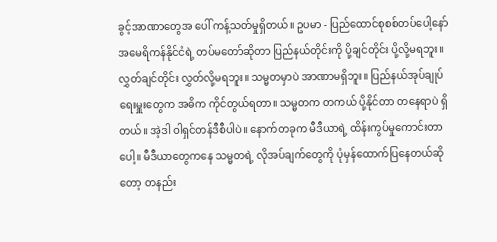ခွင့်အာဏာတွေအ ပေါ် ကန့်သတ်မှုရှိတယ်။ ဥပမာ - ပြည်ထောင်စုစစ်တပ်ပေါ့နော် အမေရိကန်နိုင်ငံရဲ့ တပ်မတော်ဆိုတာ ပြည်နယ်တိုင်းကို ပို့ချင်တိုင်း ပို့လို့မရဘူး။ လွှတ်ချင်တိုင်း လွှတ်လို့မရဘူး။ သမ္မတမှာပဲ အာဏာမရှိဘူး။ ပြည်နယ်အုပ်ချုပ်ရေးမှူးတွေက အဓိက ကိုင်တွယ်ရတာ။ သမ္မတက တကယ် ပို့နိုင်တာ တနေရာပဲ ရှိတယ်။ အဲ့ဒါ ဝါရှင်တန်ဒီစီပါပဲ။ နောက်တခုက မီဒီယာရဲ့ ထိန်းကွပ်မှုကောင်းတာပေါ့။ မီဒီယာတွေကနေ သမ္မတရဲ့ လိုအပ်ချက်တွေကို ပုံမှန်ထောက်ပြနေတယ်ဆိုတော့ တနည်း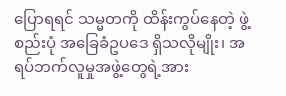ပြောရရင် သမ္မတကို ထိန်းကွပ်နေတဲ့ ဖွဲ့စည်းပုံ အခြေခံဥပဒေ ရှိသလိုမျိုး၊ အရပ်ဘက်လူမှုအဖွဲ့တွေရဲ့အား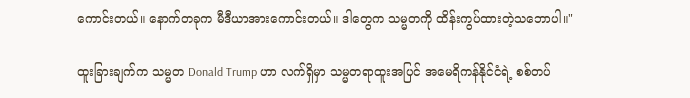ကောင်းတယ်။ နောက်တခုက မီဒီယာအားကောင်းတယ်။ ဒါတွေက သမ္မတကို ထိန်းကွပ်ထားတဲ့သဘောပါ။"

ထူးခြားချက်က သမ္မတ Donald Trump ဟာ လက်ရှိမှာ သမ္မတရာထူးအပြင် အမေရိကန်နိုင်ငံရဲ့ စစ်တပ်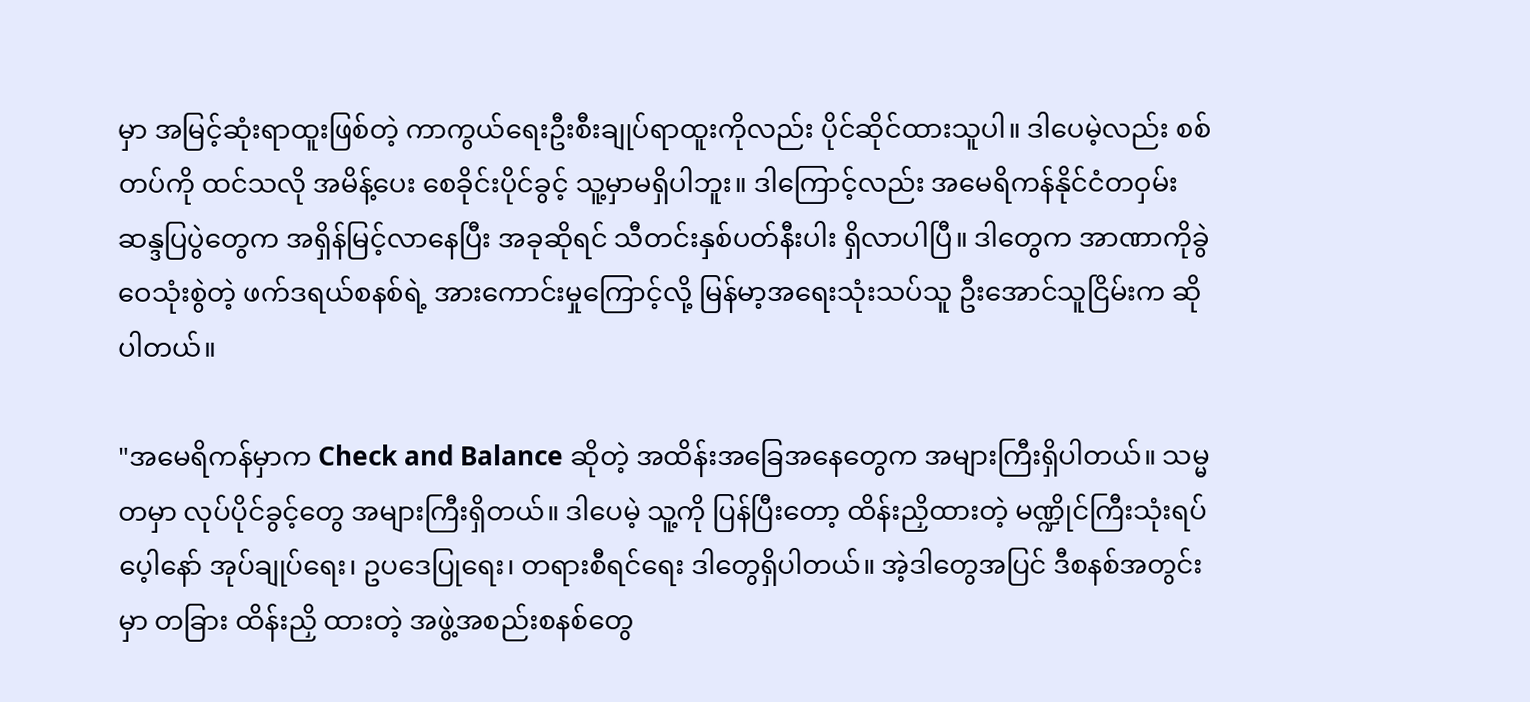မှာ အမြင့်ဆုံးရာထူးဖြစ်တဲ့ ကာကွယ်ရေးဦးစီးချုပ်ရာထူးကိုလည်း ပိုင်ဆိုင်ထားသူပါ။ ဒါပေမဲ့လည်း စစ်တပ်ကို ထင်သလို အမိန့်ပေး စေခိုင်းပိုင်ခွင့် သူ့မှာမရှိပါဘူး။ ဒါကြောင့်လည်း အမေရိကန်နိုင်ငံတဝှမ်း ဆန္ဒပြပွဲတွေက အရှိန်မြင့်လာနေပြီး အခုဆိုရင် သီတင်းနှစ်ပတ်နီးပါး ရှိလာပါပြီ။ ဒါတွေက အာဏာကိုခွဲဝေသုံးစွဲတဲ့ ဖက်ဒရယ်စနစ်ရဲ့ အားကောင်းမှုကြောင့်လို့ မြန်မာ့အရေးသုံးသပ်သူ ဦးအောင်သူငြိမ်းက ဆိုပါတယ်။

"အမေရိကန်မှာက Check and Balance ဆိုတဲ့ အထိန်းအခြေအနေတွေက အများကြီးရှိပါတယ်။ သမ္မတမှာ လုပ်ပိုင်ခွင့်တွေ အများကြီးရှိတယ်။ ဒါပေမဲ့ သူ့ကို ပြန်ပြီးတော့ ထိန်းညှိထားတဲ့ မဏ္ဍိုင်ကြီးသုံးရပ်ပေ့ါနော် အုပ်ချုပ်ရေး၊ ဥပဒေပြုရေး၊ တရားစီရင်ရေး ဒါတွေရှိပါတယ်။ အဲ့ဒါတွေအပြင် ဒီစနစ်အတွင်းမှာ တခြား ထိန်းညှိ ထားတဲ့ အဖွဲ့အစည်းစနစ်တွေ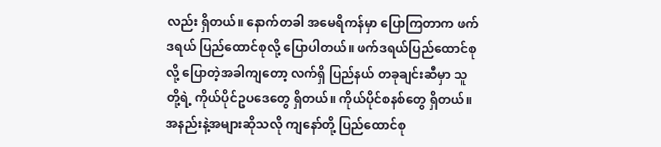လည်း ရှိတယ်။ နောက်တခါ အမေရိကန်မှာ ပြောကြတာက ဖက်ဒရယ် ပြည်ထောင်စုလို့ ပြောပါတယ်။ ဖက်ဒရယ်ပြည်ထောင်စုလို့ ပြောတဲ့အခါကျတော့ လက်ရှိ ပြည်နယ် တခုချင်းဆီမှာ သူတို့ရဲ့ ကိုယ်ပိုင်ဥပဒေတွေ ရှိတယ်။ ကိုယ်ပိုင်စနစ်တွေ ရှိတယ်။ အနည်းနဲ့အများဆိုသလို ကျနော်တို့ ပြည်ထောင်စု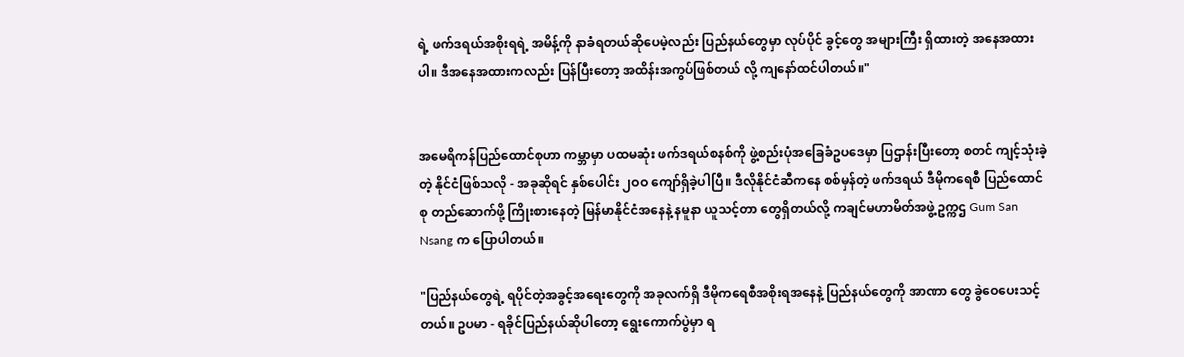ရဲ့ ဖက်ဒရယ်အစိုးရရဲ့ အမိန့်ကို နာခံရတယ်ဆိုပေမဲ့လည်း ပြည်နယ်တွေမှာ လုပ်ပိုင် ခွင့်တွေ အများကြီး ရှိထားတဲ့ အနေအထားပါ။ ဒီအနေအထားကလည်း ပြန်ပြီးတော့ အထိန်းအကွပ်ဖြစ်တယ် လို့ ကျနော်ထင်ပါတယ်။"


အမေရိကန်ပြည်ထောင်စုဟာ ကမ္ဘာမှာ ပထမဆုံး ဖက်ဒရယ်စနစ်ကို ဖွဲ့စည်းပုံအခြေခံဥပဒေမှာ ပြဌာန်းပြီးတော့ စတင် ကျင့်သုံးခဲ့တဲ့ နိုင်ငံဖြစ်သလို - အခုဆိုရင် နှစ်ပေါင်း ၂ဝဝ ကျော်ရှိခဲ့ပါပြီ။ ဒီလိုနိုင်ငံဆီကနေ စစ်မှန်တဲ့ ဖက်ဒရယ် ဒီမိုကရေစီ ပြည်ထောင်စု တည်ဆောက်ဖို့ ကြိုးစားနေတဲ့ မြန်မာနိုင်ငံအနေနဲ့ နမူနာ ယူသင့်တာ တွေရှိတယ်လို့ ကချင်မဟာမိတ်အဖွဲ့ဥက္ကဌ Gum San Nsang က ပြောပါတယ်။

"ပြည်နယ်တွေရဲ့ ရပိုင်တဲ့အခွင့်အရေးတွေကို အခုလက်ရှိ ဒီမိုကရေစီအစိုးရအနေနဲ့ ပြည်နယ်တွေကို အာဏာ တွေ ခွဲဝေပေးသင့်တယ်။ ဥပမာ - ရခိုင်ပြည်နယ်ဆိုပါတော့ ရွေးကောက်ပွဲမှာ ရ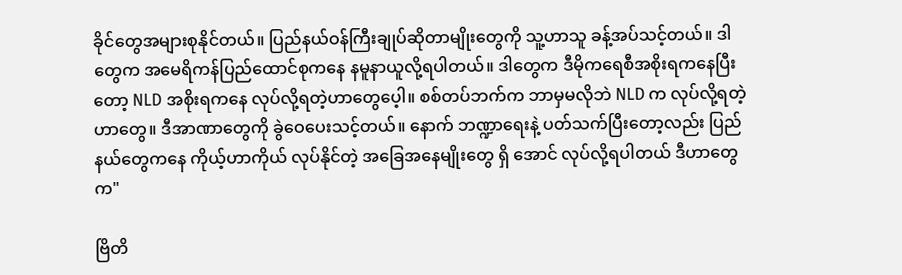ခိုင်တွေအများစုနိုင်တယ်။ ပြည်နယ်ဝန်ကြီးချုပ်ဆိုတာမျိုးတွေကို သူ့ဟာသူ ခန့်အပ်သင့်တယ်။ ဒါတွေက အမေရိကန်ပြည်ထောင်စုကနေ နမူနာယူလို့ရပါတယ်။ ဒါတွေက ဒီမိုကရေစီအစိုးရကနေပြီးတော့ NLD အစိုးရကနေ လုပ်လို့ရတဲ့ဟာတွေပေ့ါ။ စစ်တပ်ဘက်က ဘာမှမလိုဘဲ NLD က လုပ်လို့ရတဲ့ဟာတွေ။ ဒီအာဏာတွေကို ခွဲဝေပေးသင့်တယ်။ နောက် ဘဏ္ဍာရေးနဲ့ ပတ်သက်ပြီးတော့လည်း ပြည်နယ်တွေကနေ ကိုယ့်ဟာကိုယ် လုပ်နိုင်တဲ့ အခြေအနေမျိုးတွေ ရှိ အောင် လုပ်လို့ရပါတယ် ဒီဟာတွေက"

ဗြိတိ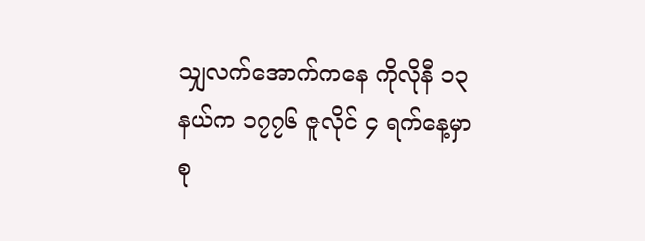သျှလက်အောက်ကနေ ကိုလိုနီ ၁၃ နယ်က ၁၇၇၆ ဇူလိုင် ၄ ရက်နေ့မှာ စု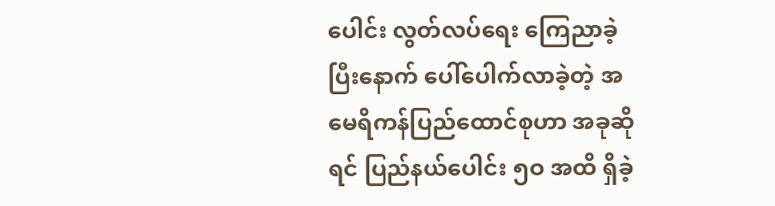ပေါင်း လွတ်လပ်ရေး ကြေညာခဲ့ပြီးနောက် ပေါ်ပေါက်လာခဲ့တဲ့ အမေရိကန်ပြည်ထောင်စုဟာ အခုဆိုရင် ပြည်နယ်ပေါင်း ၅ဝ အထိ ရှိခဲ့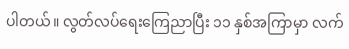ပါတယ်။ လွတ်လပ်ရေးကြေညာပြီး ၁၁ နှစ်အကြာမှာ လက်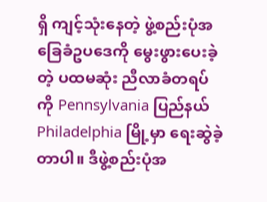ရှိ ကျင့်သုံးနေတဲ့ ဖွဲ့စည်းပုံအခြေခံဥပဒေကို မွေးဖွားပေးခဲ့တဲ့ ပထမဆုံး ညီလာခံတရပ်ကို Pennsylvania ပြည်နယ် Philadelphia မြို့မှာ ရေးဆွဲခဲ့တာပါ။ ဒီဖွဲ့စည်းပုံအ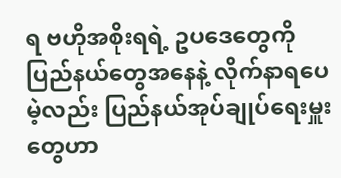ရ ဗဟိုအစိုးရရဲ့ ဥပဒေတွေကို ပြည်နယ်တွေအနေနဲ့ လိုက်နာရပေမဲ့လည်း ပြည်နယ်အုပ်ချုပ်ရေးမှူးတွေဟာ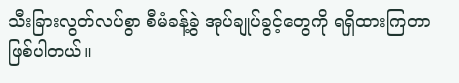သီးခြားလွတ်လပ်စွာ စီမံခန့်ခွဲ အုပ်ချုပ်ခွင့်တွေကို ရရှိထားကြတာ ဖြစ်ပါတယ်။